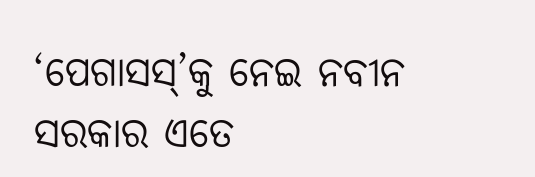‘ପେଗାସସ୍’କୁ ନେଇ ନବୀନ ସରକାର ଏତେ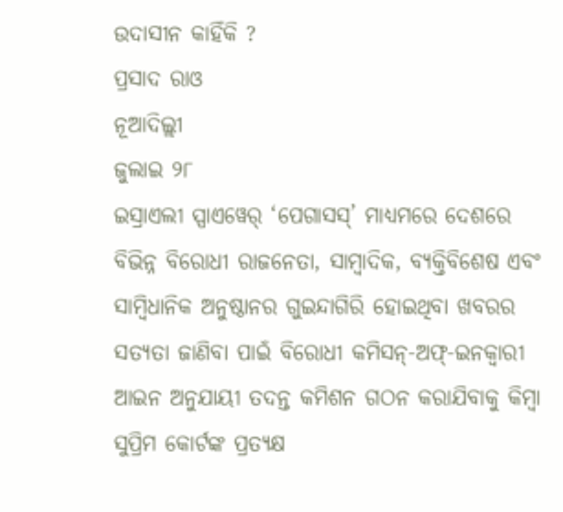ଉଦାସୀନ କାହିଁକି ?
ପ୍ରସାଦ ରାଓ
ନୂଆଦିଲ୍ଲୀ
ଜୁଲାଇ ୨୮
ଇସ୍ରାଏଲୀ ସ୍ପାଏୱେର୍ ‘ପେଗାସସ୍’ ମାଧ୍ୟମରେ ଦେଶରେ ବିଭିନ୍ନ ବିରୋଧୀ ରାଜନେତା, ସାମ୍ବାଦିକ, ବ୍ୟକ୍ତିବିଶେଷ ଏବଂ ସାମ୍ବିଧାନିକ ଅନୁଷ୍ଠାନର ଗୁଇନ୍ଦାଗିରି ହୋଇଥିବା ଖବରର ସତ୍ୟତା ଜାଣିବା ପାଇଁ ବିରୋଧୀ କମିସନ୍-ଅଫ୍-ଇନକ୍ୱାରୀ ଆଇନ ଅନୁଯାୟୀ ତଦନ୍ତ କମିଶନ ଗଠନ କରାଯିବାକୁ କିମ୍ବା ସୁପ୍ରିମ କୋର୍ଟଙ୍କ ପ୍ରତ୍ୟକ୍ଷ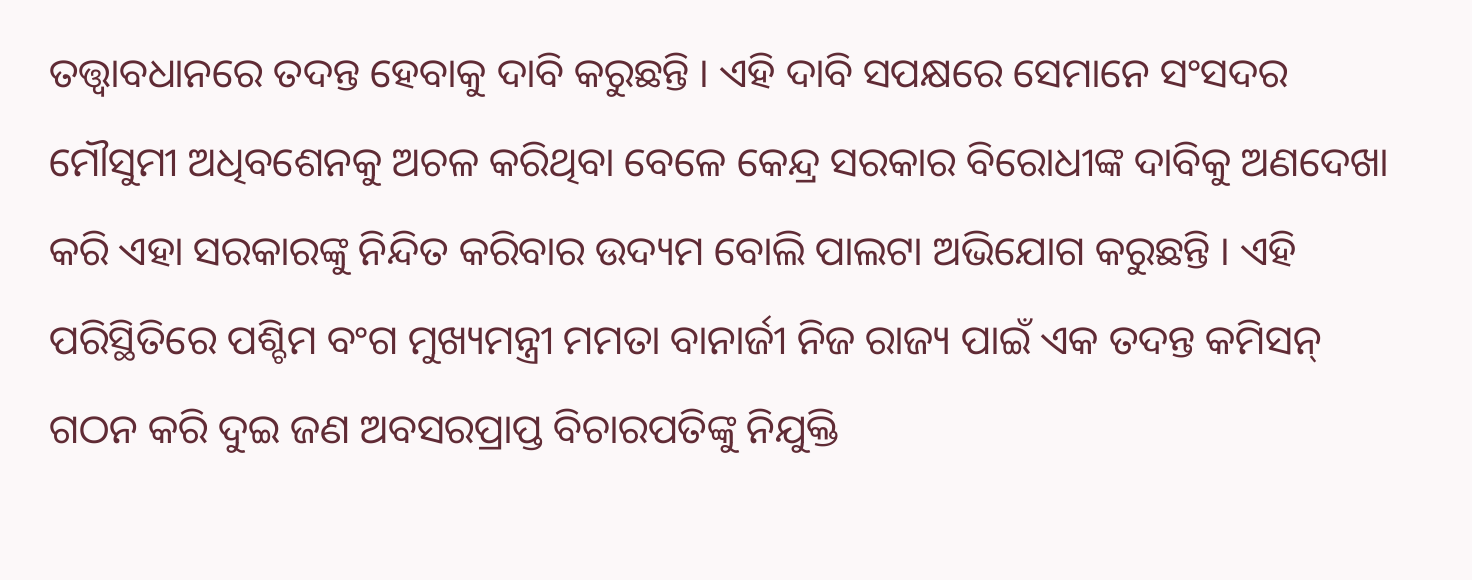ତତ୍ତ୍ୱାବଧାନରେ ତଦନ୍ତ ହେବାକୁ ଦାବି କରୁଛନ୍ତି । ଏହି ଦାବି ସପକ୍ଷରେ ସେମାନେ ସଂସଦର ମୌସୁମୀ ଅଧିବଶେନକୁ ଅଚଳ କରିଥିବା ବେଳେ କେନ୍ଦ୍ର ସରକାର ବିରୋଧୀଙ୍କ ଦାବିକୁ ଅଣଦେଖା କରି ଏହା ସରକାରଙ୍କୁ ନିନ୍ଦିତ କରିବାର ଉଦ୍ୟମ ବୋଲି ପାଲଟା ଅଭିଯୋଗ କରୁଛନ୍ତି । ଏହି ପରିସ୍ଥିତିରେ ପଶ୍ଚିମ ବଂଗ ମୁଖ୍ୟମନ୍ତ୍ରୀ ମମତା ବାନାର୍ଜୀ ନିଜ ରାଜ୍ୟ ପାଇଁ ଏକ ତଦନ୍ତ କମିସନ୍ ଗଠନ କରି ଦୁଇ ଜଣ ଅବସରପ୍ରାପ୍ତ ବିଚାରପତିଙ୍କୁ ନିଯୁକ୍ତି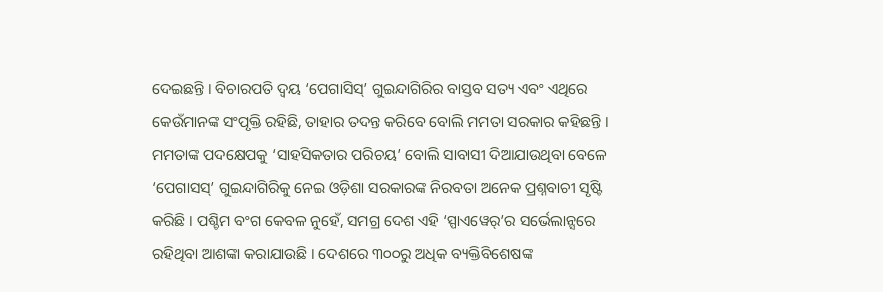ଦେଇଛନ୍ତି । ବିଚାରପତି ଦ୍ୱୟ ‘ପେଗାସିସ୍’ ଗୁଇନ୍ଦାଗିରିର ବାସ୍ତବ ସତ୍ୟ ଏବଂ ଏଥିରେ କେଉଁମାନଙ୍କ ସଂପୃକ୍ତି ରହିଛି, ତାହାର ତଦନ୍ତ କରିବେ ବୋଲି ମମତା ସରକାର କହିଛନ୍ତି ।
ମମତାଙ୍କ ପଦକ୍ଷେପକୁ ‘ସାହସିକତାର ପରିଚୟ’ ବୋଲି ସାବାସୀ ଦିଆଯାଉଥିବା ବେଳେ ‘ପେଗାସସ୍’ ଗୁଇନ୍ଦାଗିରିକୁ ନେଇ ଓଡ଼ିଶା ସରକାରଙ୍କ ନିରବତା ଅନେକ ପ୍ରଶ୍ନବାଚୀ ସୃଷ୍ଟି କରିଛି । ପଶ୍ଚିମ ବଂଗ କେବଳ ନୁହେଁ, ସମଗ୍ର ଦେଶ ଏହି ‘ସ୍ପାଏୱେର୍’ର ସର୍ଭେଲାନ୍ସରେ ରହିଥିବା ଆଶଙ୍କା କରାଯାଉଛି । ଦେଶରେ ୩୦୦ରୁ ଅଧିକ ବ୍ୟକ୍ତିବିଶେଷଙ୍କ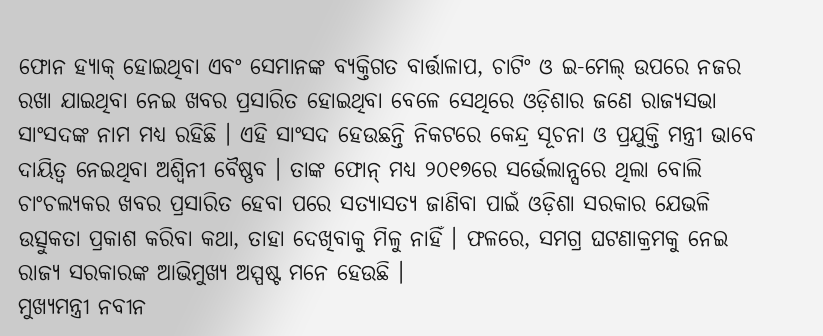ଫୋନ ହ୍ୟାକ୍ ହୋଇଥିବା ଏବଂ ସେମାନଙ୍କ ବ୍ୟକ୍ତିଗତ ବାର୍ତ୍ତାଳାପ, ଚାଟିଂ ଓ ଇ-ମେଲ୍ ଉପରେ ନଜର ରଖା ଯାଇଥିବା ନେଇ ଖବର ପ୍ରସାରିତ ହୋଇଥିବା ବେଳେ ସେଥିରେ ଓଡ଼ିଶାର ଜଣେ ରାଜ୍ୟସଭା ସାଂସଦଙ୍କ ନାମ ମଧ୍ୟ ରହିଛି । ଏହି ସାଂସଦ ହେଉଛନ୍ତି ନିକଟରେ କେନ୍ଦ୍ର ସୂଚନା ଓ ପ୍ରଯୁକ୍ତି ମନ୍ତ୍ରୀ ଭାବେ ଦାୟିତ୍ୱ ନେଇଥିବା ଅଶ୍ୱିନୀ ବୈଷ୍ଣବ । ତାଙ୍କ ଫୋନ୍ ମଧ୍ୟ ୨୦୧୭ରେ ସର୍ଭେଲାନ୍ସରେ ଥିଲା ବୋଲି ଚାଂଚଲ୍ୟକର ଖବର ପ୍ରସାରିତ ହେବା ପରେ ସତ୍ୟାସତ୍ୟ ଜାଣିବା ପାଇଁ ଓଡ଼ିଶା ସରକାର ଯେଭଳି ଉତ୍ସୁକତା ପ୍ରକାଶ କରିବା କଥା, ତାହା ଦେଖିବାକୁ ମିଳୁ ନାହିଁ । ଫଳରେ, ସମଗ୍ର ଘଟଣାକ୍ରମକୁ ନେଇ ରାଜ୍ୟ ସରକାରଙ୍କ ଆଭିମୁଖ୍ୟ ଅସ୍ପଷ୍ଟ ମନେ ହେଉଛି ।
ମୁଖ୍ୟମନ୍ତ୍ରୀ ନବୀନ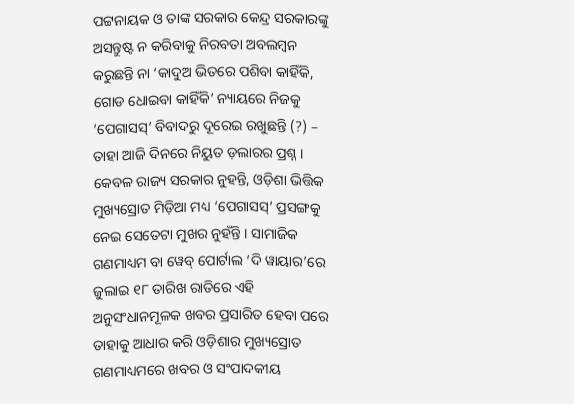ପଟ୍ଟନାୟକ ଓ ତାଙ୍କ ସରକାର କେନ୍ଦ୍ର ସରକାରଙ୍କୁ ଅସନ୍ତୁଷ୍ଟ ନ କରିବାକୁ ନିରବତା ଅବଲମ୍ବନ କରୁଛନ୍ତି ନା ‘କାଦୁଅ ଭିତରେ ପଶିବା କାହିଁକି, ଗୋଡ ଧୋଇବା କାହିଁକି’ ନ୍ୟାୟରେ ନିଜକୁ ‘ପେଗାସସ୍’ ବିବାଦରୁ ଦୂରେଇ ରଖୁଛନ୍ତି (?) – ତାହା ଆଜି ଦିନରେ ନିୟୁତ ଡ଼ଲାରର ପ୍ରଶ୍ନ । କେବଳ ରାଜ୍ୟ ସରକାର ନୁହନ୍ତି, ଓଡ଼ିଶା ଭିତ୍ତିକ ମୁଖ୍ୟସ୍ରୋତ ମିଡ଼ିଆ ମଧ୍ୟ ‘ପେଗାସସ୍’ ପ୍ରସଙ୍ଗକୁ ନେଇ ସେତେଟା ମୁଖର ନୁହଁନ୍ତି । ସାମାଜିକ ଗଣମାଧ୍ୟମ ବା ୱେବ୍ ପୋର୍ଟାଲ ‘ଦି ୱାୟାର’ରେ ଜୁଲାଇ ୧୮ ତାରିଖ ରାତିରେ ଏହି ଅନୁସଂଧାନମୂଳକ ଖବର ପ୍ରସାରିତ ହେବା ପରେ ତାହାକୁ ଆଧାର କରି ଓଡ଼ିଶାର ମୁଖ୍ୟସ୍ରୋତ ଗଣମାଧ୍ୟମରେ ଖବର ଓ ସଂପାଦକୀୟ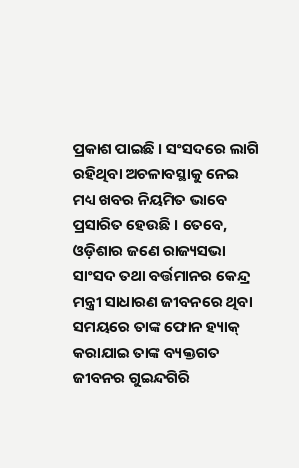ପ୍ରକାଶ ପାଇଛି । ସଂସଦରେ ଲାଗି ରହିଥିବା ଅଚଳାବସ୍ଥାକୁ ନେଇ ମଧ୍ୟ ଖବର ନିୟମିତ ଭାବେ ପ୍ରସାରିତ ହେଉଛି । ତେବେ, ଓଡ଼ିଶାର ଜଣେ ରାଜ୍ୟସଭା ସାଂସଦ ତଥା ବର୍ତ୍ତମାନର କେନ୍ଦ୍ର ମନ୍ତ୍ରୀ ସାଧାରଣ ଜୀବନରେ ଥିବା ସମୟରେ ତାଙ୍କ ଫୋନ ହ୍ୟାକ୍ କରାଯାଇ ତାଙ୍କ ବ୍ୟକ୍ତଗତ ଜୀବନର ଗୁଇନ୍ଦଗିରି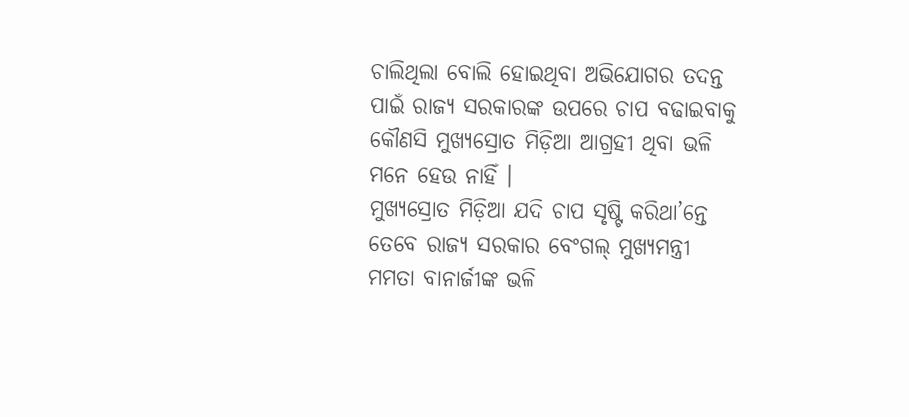ଚାଲିଥିଲା ବୋଲି ହୋଇଥିବା ଅଭିଯୋଗର ତଦନ୍ତ ପାଇଁ ରାଜ୍ୟ ସରକାରଙ୍କ ଉପରେ ଚାପ ବଢାଇବାକୁ କୌଣସି ମୁଖ୍ୟସ୍ରୋତ ମିଡ଼ିଆ ଆଗ୍ରହୀ ଥିବା ଭଳି ମନେ ହେଉ ନାହିଁ ।
ମୁଖ୍ୟସ୍ରୋତ ମିଡ଼ିଆ ଯଦି ଚାପ ସୃଷ୍ଟି କରିଥା’ନ୍ତେ ତେବେ ରାଜ୍ୟ ସରକାର ବେଂଗଲ୍ ମୁଖ୍ୟମନ୍ତ୍ରୀ ମମତା ବାନାର୍ଜୀଙ୍କ ଭଳି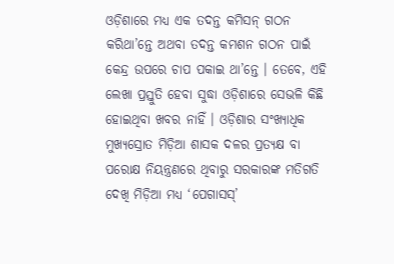ଓଡ଼ିଶାରେ ମଧ୍ୟ ଏକ ତଦନ୍ତ କମିସନ୍ ଗଠନ କରିଥା’ନ୍ତେ ଅଥବା ତଦନ୍ତ କମଶନ ଗଠନ ପାଇଁ କେନ୍ଦ୍ର ଉପରେ ଚାପ ପକାଇ ଥା’ନ୍ତେ । ତେବେ, ଏହି ଲେଖା ପ୍ରସ୍ତୁତି ହେବା ସୁଦ୍ଧା ଓଡ଼ିଶାରେ ସେଭଳି କିଛି ହୋଇଥିବା ଖବର ନାହିଁ । ଓଡ଼ିଶାର ସଂଖ୍ୟାଧିକ ମୁଖ୍ୟସ୍ରୋତ ମିଡ଼ିଆ ଶାସକ ଦଳର ପ୍ରତ୍ୟକ୍ଷ ବା ପରୋକ୍ଷ ନିୟନ୍ତ୍ରଣରେ ଥିବାରୁ ସରକାରଙ୍କ ମତିଗତି ଦେଖି ମିଡ଼ିଆ ମଧ୍ୟ ‘ପେଗାସସ୍’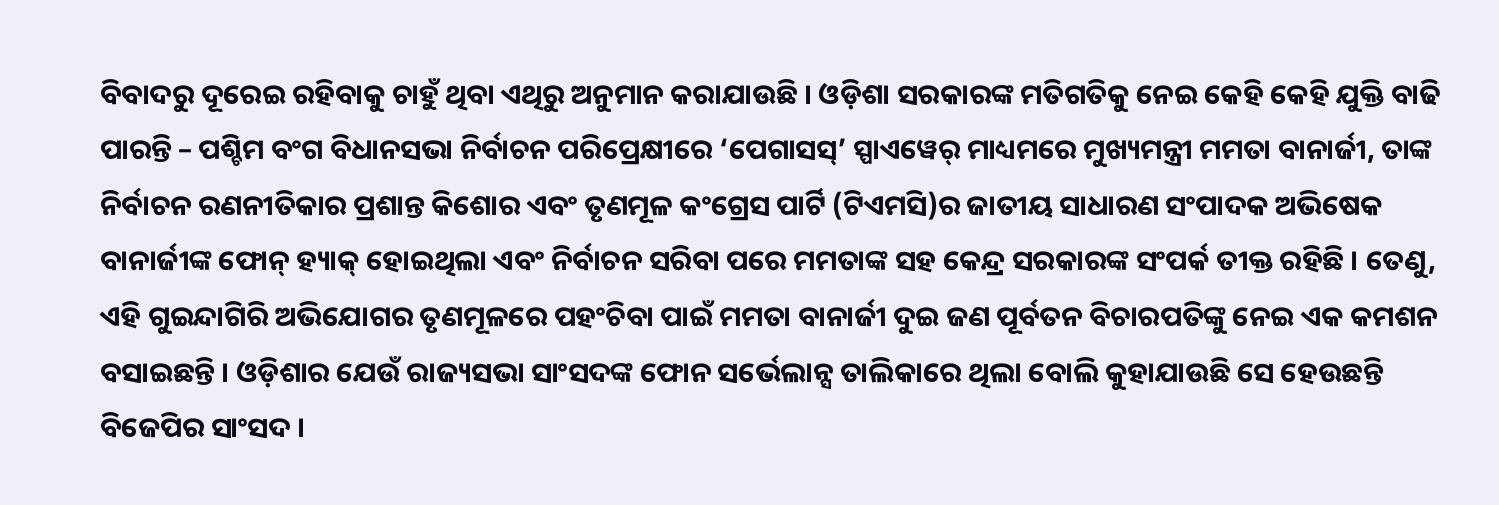ବିବାଦରୁ ଦୂରେଇ ରହିବାକୁ ଚାହୁଁ ଥିବା ଏଥିରୁ ଅନୁମାନ କରାଯାଉଛି । ଓଡ଼ିଶା ସରକାରଙ୍କ ମତିଗତିକୁ ନେଇ କେହି କେହି ଯୁକ୍ତି ବାଢି ପାରନ୍ତି – ପଶ୍ଚିମ ବଂଗ ବିଧାନସଭା ନିର୍ବାଚନ ପରିପ୍ରେକ୍ଷୀରେ ‘ପେଗାସସ୍’ ସ୍ପାଏୱେର୍ ମାଧ୍ୟମରେ ମୁଖ୍ୟମନ୍ତ୍ରୀ ମମତା ବାନାର୍ଜୀ, ତାଙ୍କ ନିର୍ବାଚନ ରଣନୀତିକାର ପ୍ରଶାନ୍ତ କିଶୋର ଏବଂ ତୃଣମୂଳ କଂଗ୍ରେସ ପାର୍ଟି (ଟିଏମସି)ର ଜାତୀୟ ସାଧାରଣ ସଂପାଦକ ଅଭିଷେକ ବାନାର୍ଜୀଙ୍କ ଫୋନ୍ ହ୍ୟାକ୍ ହୋଇଥିଲା ଏବଂ ନିର୍ବାଚନ ସରିବା ପରେ ମମତାଙ୍କ ସହ କେନ୍ଦ୍ର ସରକାରଙ୍କ ସଂପର୍କ ତୀକ୍ତ ରହିଛି । ତେଣୁ, ଏହି ଗୁଇନ୍ଦାଗିରି ଅଭିଯୋଗର ତୃଣମୂଳରେ ପହଂଚିବା ପାଇଁ ମମତା ବାନାର୍ଜୀ ଦୁଇ ଜଣ ପୂର୍ବତନ ବିଚାରପତିଙ୍କୁ ନେଇ ଏକ କମଶନ ବସାଇଛନ୍ତି । ଓଡ଼ିଶାର ଯେଉଁ ରାଜ୍ୟସଭା ସାଂସଦଙ୍କ ଫୋନ ସର୍ଭେଲାନ୍ସ ତାଲିକାରେ ଥିଲା ବୋଲି କୁହାଯାଉଛି ସେ ହେଉଛନ୍ତି ବିଜେପିର ସାଂସଦ ।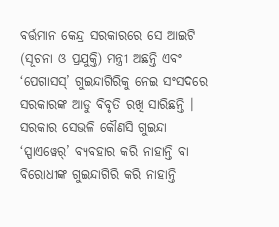ବର୍ତ୍ତମାନ କେନ୍ଦ୍ର ସରକାରରେ ସେ ଆଇଟି (ସୂଚନା ଓ ପ୍ରଯୁକ୍ତି) ମନ୍ତ୍ରୀ ଅଛନ୍ତି ଏବଂ ‘ପେଗାସସ୍’ ଗୁଇନ୍ଦାଗିରିକୁ ନେଇ ସଂସଦରେ ସରକାରଙ୍କ ଆଡୁ ବିବୃତି ରଖି ସାରିଛନ୍ତି । ସରକାର ସେଭଳି କୌଣସି ଗୁଇନ୍ଦା ‘ସ୍ପାଏୱେର୍’ ବ୍ୟବହାର କରି ନାହାନ୍ତି ବା ବିରୋଧୀଙ୍କ ଗୁଇନ୍ଦାଗିରି କରି ନାହାନ୍ତି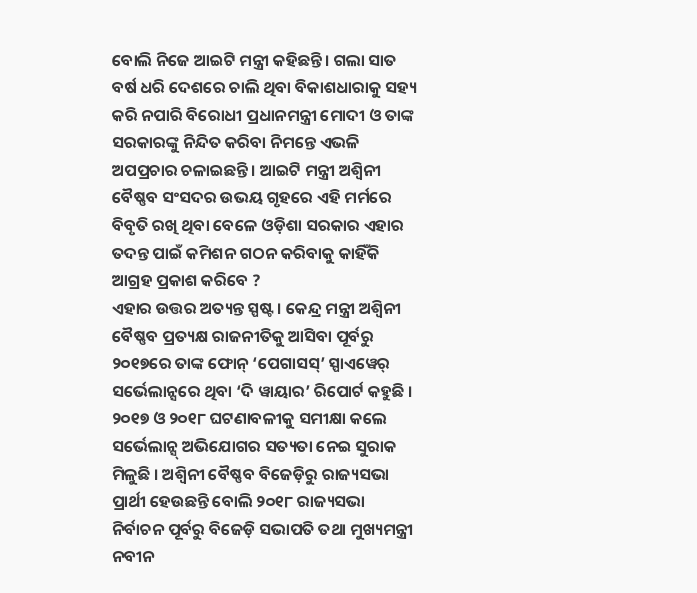ବୋଲି ନିଜେ ଆଇଟି ମନ୍ତ୍ରୀ କହିଛନ୍ତି । ଗଲା ସାତ ବର୍ଷ ଧରି ଦେଶରେ ଚାଲି ଥିବା ବିକାଶଧାରାକୁ ସହ୍ୟ କରି ନପାରି ବିରୋଧୀ ପ୍ରଧାନମନ୍ତ୍ରୀ ମୋଦୀ ଓ ତାଙ୍କ ସରକାରଙ୍କୁ ନିନ୍ଦିତ କରିବା ନିମନ୍ତେ ଏଭଳି ଅପପ୍ରଚାର ଚଳାଇଛନ୍ତି । ଆଇଟି ମନ୍ତ୍ରୀ ଅଶ୍ୱିନୀ ବୈଷ୍ଣବ ସଂସଦର ଉଭୟ ଗୃହରେ ଏହି ମର୍ମରେ ବିବୃତି ରଖି ଥିବା ବେଳେ ଓଡ଼ିଶା ସରକାର ଏହାର ତଦନ୍ତ ପାଇଁ କମିଶନ ଗଠନ କରିବାକୁ କାହିଁକି ଆଗ୍ରହ ପ୍ରକାଶ କରିବେ ?
ଏହାର ଉତ୍ତର ଅତ୍ୟନ୍ତ ସ୍ପଷ୍ଟ । କେନ୍ଦ୍ର ମନ୍ତ୍ରୀ ଅଶ୍ୱିନୀ ବୈଷ୍ଣବ ପ୍ରତ୍ୟକ୍ଷ ରାଜନୀତିକୁ ଆସିବା ପୂର୍ବରୁ ୨୦୧୭ରେ ତାଙ୍କ ଫୋନ୍ ‘ପେଗାସସ୍’ ସ୍ପାଏୱେର୍ ସର୍ଭେଲାନ୍ସରେ ଥିବା ‘ଦି ୱାୟାର’ ରିପୋର୍ଟ କହୁଛି । ୨୦୧୭ ଓ ୨୦୧୮ ଘଟଣାବଳୀକୁ ସମୀକ୍ଷା କଲେ ସର୍ଭେଲାନ୍ସ୍ ଅଭିଯୋଗର ସତ୍ୟତା ନେଇ ସୁରାକ ମିଳୁଛି । ଅଶ୍ୱିନୀ ବୈଷ୍ଣବ ବିଜେଡ଼ିରୁ ରାଜ୍ୟସଭା ପ୍ରାର୍ଥୀ ହେଉଛନ୍ତି ବୋଲି ୨୦୧୮ ରାଜ୍ୟସଭା ନିର୍ବାଚନ ପୂର୍ବରୁ ବିଜେଡ଼ି ସଭାପତି ତଥା ମୁଖ୍ୟମନ୍ତ୍ରୀ ନବୀନ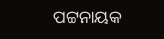ପଟ୍ଟନାୟକ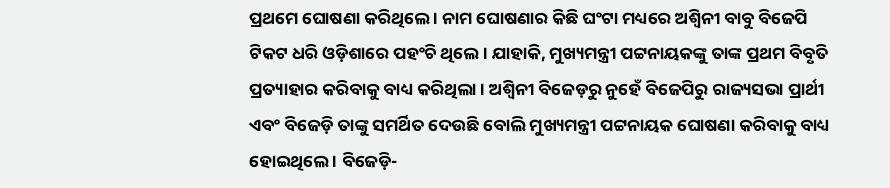ପ୍ରଥମେ ଘୋଷଣା କରିଥିଲେ । ନାମ ଘୋଷଣାର କିଛି ଘଂଟା ମଧ୍ୟରେ ଅଶ୍ୱିନୀ ବାବୁ ବିଜେପି ଟିକଟ ଧରି ଓଡ଼ିଶାରେ ପହଂଚି ଥିଲେ । ଯାହାକି, ମୁଖ୍ୟମନ୍ତ୍ରୀ ପଟ୍ଟନାୟକଙ୍କୁ ତାଙ୍କ ପ୍ରଥମ ବିବୃତି ପ୍ରତ୍ୟାହାର କରିବାକୁ ବାଧ୍ୟ କରିଥିଲା । ଅଶ୍ୱିନୀ ବିଜେଡ଼ରୁ ନୁହେଁ ବିଜେପିରୁ ରାଜ୍ୟସଭା ପ୍ରାର୍ଥୀ ଏବଂ ବିଜେଡ଼ି ତାଙ୍କୁ ସମର୍ଥିତ ଦେଉଛି ବୋଲି ମୁଖ୍ୟମନ୍ତ୍ରୀ ପଟ୍ଟନାୟକ ଘୋଷଣା କରିବାକୁ ବାଧ୍ୟ ହୋଇଥିଲେ । ବିଜେଡ଼ି-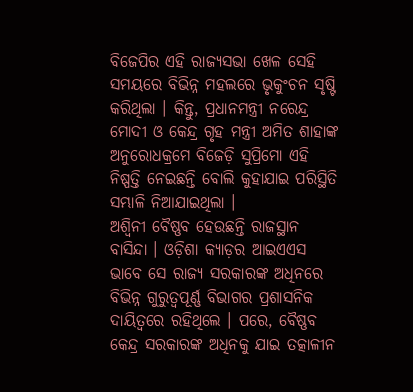ବିଜେପିର ଏହି ରାଜ୍ୟସଭା ଖେଳ ସେହି ସମୟରେ ବିଭିନ୍ନ ମହଲରେ ଭୃକୁଂଚନ ସୃଷ୍ଟି କରିଥିଲା । କିନ୍ତୁ, ପ୍ରଧାନମନ୍ତ୍ରୀ ନରେନ୍ଦ୍ର ମୋଦୀ ଓ କେନ୍ଦ୍ର ଗୃହ ମନ୍ତ୍ରୀ ଅମିତ ଶାହାଙ୍କ ଅନୁରୋଧକ୍ରମେ ବିଜେଡ଼ି ସୁପ୍ରିମୋ ଏହି ନିଷ୍ପତ୍ତି ନେଇଛନ୍ତି ବୋଲି କୁହାଯାଇ ପରିସ୍ଥିତି ସମ୍ଭାଳି ନିଆଯାଇଥିଲା ।
ଅଶ୍ୱିନୀ ବୈଷ୍ଣବ ହେଉଛନ୍ତି ରାଜସ୍ଥାନ ବାସିନ୍ଦା । ଓଡ଼ିଶା କ୍ୟାଡ଼ର ଆଇଏଏସ ଭାବେ ସେ ରାଜ୍ୟ ସରକାରଙ୍କ ଅଧିନରେ ବିଭିନ୍ନ ଗୁରୁତ୍ୱପୂର୍ଣ୍ଣ ବିଭାଗର ପ୍ରଶାସନିକ ଦାୟିତ୍ୱରେ ରହିଥିଲେ । ପରେ, ବୈଷ୍ଣବ କେନ୍ଦ୍ର ସରକାରଙ୍କ ଅଧିନକୁ ଯାଇ ତତ୍କାଳୀନ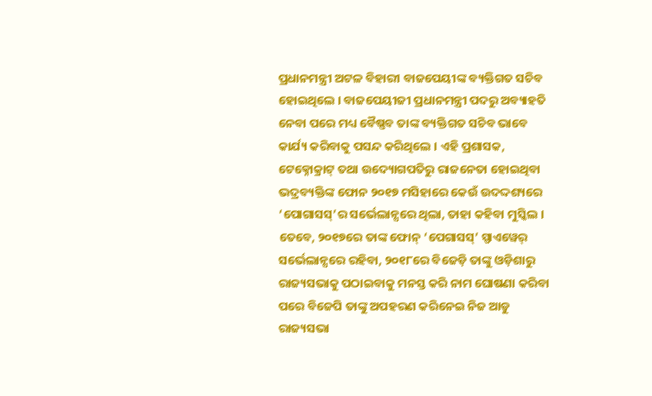ପ୍ରଧାନମନ୍ତ୍ରୀ ଅଟଳ ବିହାରୀ ବାଜପେୟୀଙ୍କ ବ୍ୟକ୍ତିଗତ ସଚିବ ହୋଇଥିଲେ । ବାଜପେୟୀଜୀ ପ୍ରଧାନମନ୍ତ୍ରୀ ପଦରୁ ଅବ୍ୟାହତି ନେବା ପରେ ମଧ୍ୟ ବୈଷ୍ଣବ ତାଙ୍କ ବ୍ୟକ୍ତିଗତ ସଚିବ ଭାବେ କାର୍ଯ୍ୟ କରିବାକୁ ପସନ୍ଦ କରିଥିଲେ । ଏହି ପ୍ରଶାସକ, ଟେକ୍ନୋକ୍ରାଟ୍ ତଥା ଉଦ୍ୟୋଗପତିରୁ ରାଜନେତା ହୋଇଥିବା ଭଦ୍ରବ୍ୟକ୍ତିଙ୍କ ଫୋନ ୨୦୧୭ ମସିହାରେ କେଉଁ ଉଦଦ୍ଦଶ୍ୟରେ ‘ପୋଗାସସ୍’ର ସର୍ଭେଲାନ୍ସରେ ଥିଲା, ତାହା କହିବା ମୁସ୍କିଲ । ତେବେ, ୨୦୧୭ରେ ତାଙ୍କ ଫୋନ୍ ‘ପେଗାସସ୍’ ସ୍ପାଏୱେର୍ ସର୍ଭେଲାନ୍ସରେ ରହିବା, ୨୦୧୮ରେ ବିଜେଡ଼ି ତାଙ୍କୁ ଓଡ଼ିଶାରୁ ରାଜ୍ୟସଭାକୁ ପଠାଇବାକୁ ମନସ୍ତ କରି ନାମ ଘୋଷଣା କରିବା ପରେ ବିଜେପି ତାଙ୍କୁ ଅପହରଣ କରିନେଇ ନିଜ ଆଡୁ ରାଜ୍ୟସଭା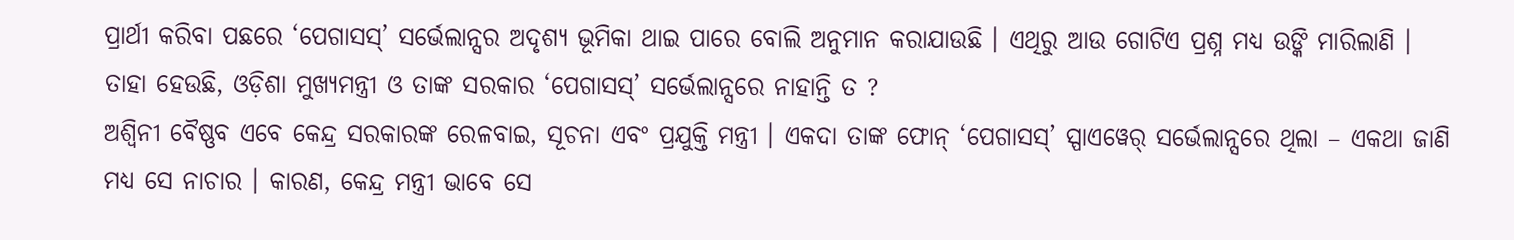ପ୍ରାର୍ଥୀ କରିବା ପଛରେ ‘ପେଗାସସ୍’ ସର୍ଭେଲାନ୍ସର ଅଦୃଶ୍ୟ ଭୂମିକା ଥାଇ ପାରେ ବୋଲି ଅନୁମାନ କରାଯାଉଛି । ଏଥିରୁ ଆଉ ଗୋଟିଏ ପ୍ରଶ୍ନ ମଧ୍ୟ ଉଙ୍କି ମାରିଲାଣି । ତାହା ହେଉଛି, ଓଡ଼ିଶା ମୁଖ୍ୟମନ୍ତ୍ରୀ ଓ ତାଙ୍କ ସରକାର ‘ପେଗାସସ୍’ ସର୍ଭେଲାନ୍ସରେ ନାହାନ୍ତି ତ ?
ଅଶ୍ୱିନୀ ବୈଷ୍ଣବ ଏବେ କେନ୍ଦ୍ର ସରକାରଙ୍କ ରେଳବାଇ, ସୂଚନା ଏବଂ ପ୍ରଯୁକ୍ତି ମନ୍ତ୍ରୀ । ଏକଦା ତାଙ୍କ ଫୋନ୍ ‘ପେଗାସସ୍’ ସ୍ପାଏୱେର୍ ସର୍ଭେଲାନ୍ସରେ ଥିଲା – ଏକଥା ଜାଣି ମଧ୍ୟ ସେ ନାଚାର । କାରଣ, କେନ୍ଦ୍ର ମନ୍ତ୍ରୀ ଭାବେ ସେ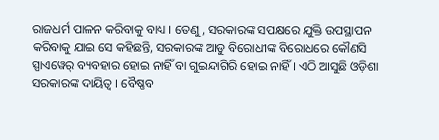ରାଜଧର୍ମ ପାଳନ କରିବାକୁ ବାଧ୍ୟ । ତେଣୁ, ସରକାରଙ୍କ ସପକ୍ଷରେ ଯୁକ୍ତି ଉପସ୍ଥାପନ କରିବାକୁ ଯାଇ ସେ କହିଛନ୍ତି, ସରକାରଙ୍କ ଆଡୁ ବିରୋଧୀଙ୍କ ବିରୋଧରେ କୌଣସି ସ୍ପାଏୱେର୍ ବ୍ୟବହାର ହୋଇ ନାହିଁ ବା ଗୁଇନ୍ଦାଗିରି ହୋଇ ନାହିଁ । ଏଠି ଆସୁଛି ଓଡ଼ିଶା ସରକାରଙ୍କ ଦାୟିତ୍ୱ । ବୈଷ୍ଣବ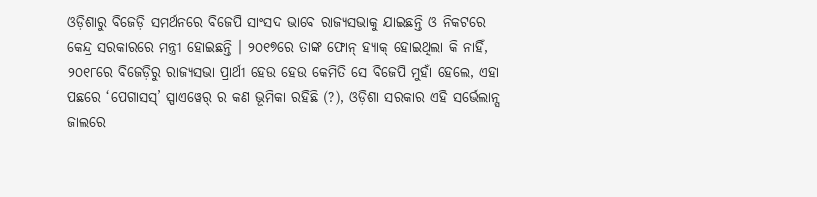ଓଡ଼ିଶାରୁ ବିଜେଡ଼ି ସମର୍ଥନରେ ବିଜେପି ସାଂସଦ ଭାବେ ରାଜ୍ୟସଭାକୁ ଯାଇଛନ୍ତି ଓ ନିକଟରେ କେନ୍ଦ୍ର ସରକାରରେ ମନ୍ତ୍ରୀ ହୋଇଛନ୍ତି । ୨୦୧୭ରେ ତାଙ୍କ ଫୋନ୍ ହ୍ୟାକ୍ ହୋଇଥିଲା କି ନାହିଁ, ୨୦୧୮ରେ ବିଜେଡ଼ିରୁ ରାଜ୍ୟସଭା ପ୍ରାର୍ଥୀ ହେଉ ହେଉ କେମିତି ସେ ବିଜେପି ମୁହାଁ ହେଲେ, ଏହା ପଛରେ ‘ପେଗାସସ୍’ ସ୍ପାଏୱେର୍ ର କଣ ଭୂମିକା ରହିଛି (?), ଓଡ଼ିଶା ସରକାର ଏହି ସର୍ଭେଲାନ୍ସ ଜାଲରେ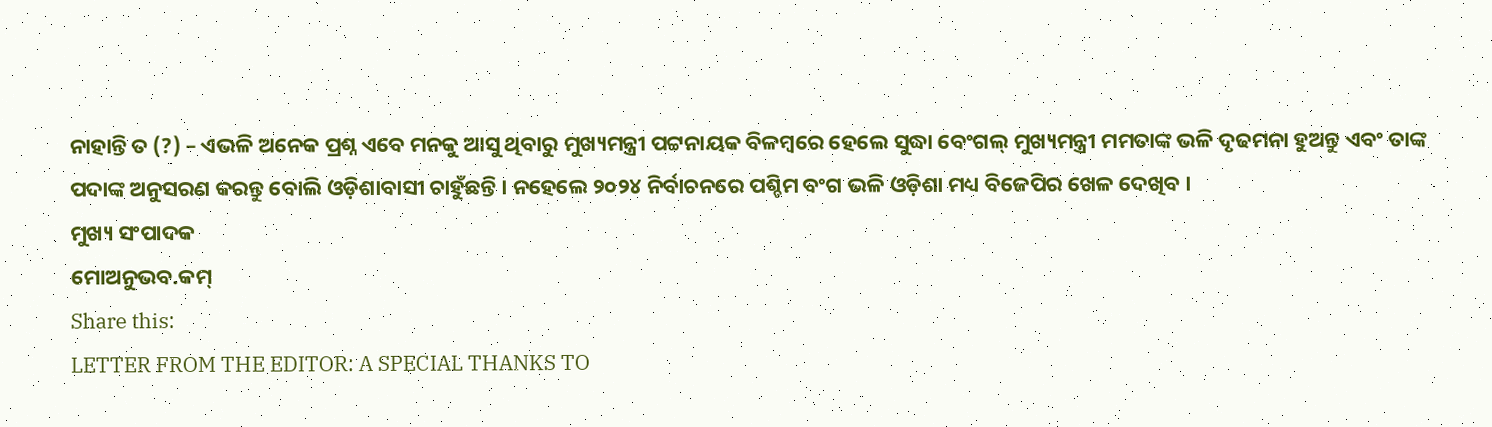ନାହାନ୍ତି ତ (?) – ଏଭଳି ଅନେକ ପ୍ରଶ୍ନ ଏବେ ମନକୁ ଆସୁ ଥିବାରୁ ମୁଖ୍ୟମନ୍ତ୍ରୀ ପଟ୍ଟନାୟକ ବିଳମ୍ବରେ ହେଲେ ସୁଦ୍ଧା ବେଂଗଲ୍ ମୁଖ୍ୟମନ୍ତ୍ରୀ ମମତାଙ୍କ ଭଳି ଦୃଢମନା ହୁଅନ୍ତୁ ଏବଂ ତାଙ୍କ ପଦାଙ୍କ ଅନୁସରଣ କରନ୍ତୁ ବୋଲି ଓଡ଼ିଶାବାସୀ ଚାହୁଁଛନ୍ତି । ନହେଲେ ୨୦୨୪ ନିର୍ବାଚନରେ ପଶ୍ଚିମ ବଂଗ ଭଳି ଓଡ଼ିଶା ମଧ୍ୟ ବିଜେପିର ଖେଳ ଦେଖିବ ।
ମୁଖ୍ୟ ସଂପାଦକ
ମୋଅନୁଭବ.କମ୍
Share this:
LETTER FROM THE EDITOR: A SPECIAL THANKS TO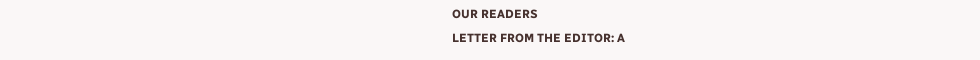OUR READERS
LETTER FROM THE EDITOR: A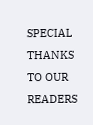SPECIAL THANKS TO OUR READERS